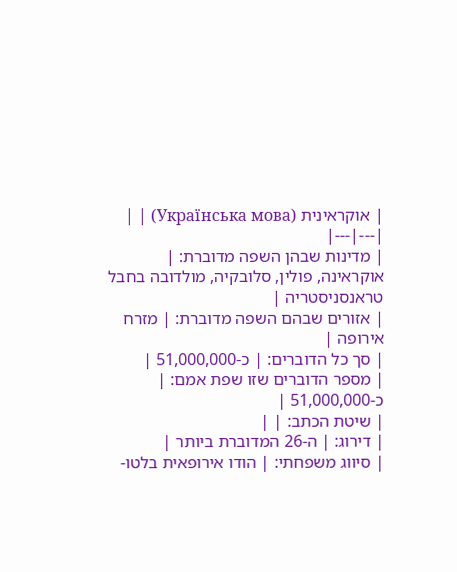| אוקראינית (Українська мова) | |
|---|---|
| מדינות שבהן השפה מדוברת: | אוקראינה, פולין, סלובקיה, מולדובה בחבל טראנסניסטריה |
| אזורים שבהם השפה מדוברת: | מזרח אירופה |
| סך כל הדוברים: | כ-51,000,000 |
| מספר הדוברים שזו שפת אמם: | כ-51,000,000 |
| שיטת הכתב: | |
| דירוג: | ה-26 המדוברת ביותר |
| סיווג משפחתי: | הודו אירופאית בלטו-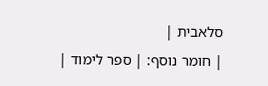סלאבית |
| חומר נוסף: | ספר לימוד |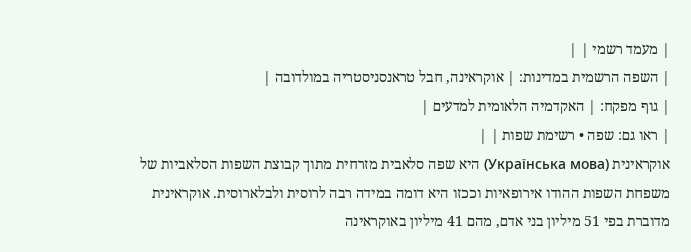| מעמד רשמי | |
| השפה הרשמית במדינות: | אוקראינה, חבל טראנסניסטריה במולדובה |
| גוף מפקח: | האקדמיה הלאומית למדעים |
| ראו גם: שפה • רשימת שפות | |
אוקראינית (Українська мова) היא שפה סלאבית מזרחית מתוך קבוצת השפות הסלאביות של משפחת השפות ההודו אירופאיות וככזו היא דומה במידה רבה לרוסית ולבלארוסית. אוקראינית מדוברת בפי 51 מיליון בני אדם, מהם 41 מיליון באוקראינה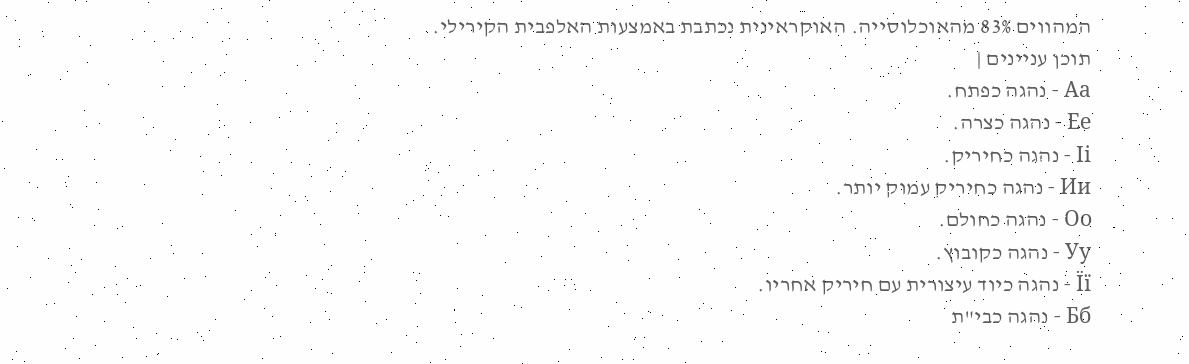המהווים 83% מהאוכלוסייה. האוקראינית נכתבת באמצעות האלפבית הקירילי.
תוכן עניינים |
Аа - נהגה כפתח.
Ее - נהגה כצרה.
Іі - נהגה כחיריק.
Ии - נהגה כחיריק עמוק יותר.
Оо - נהגה כחולם.
Уу - נהגה כקובוץ.
Її - נהגה כיוד עיצורית עם חיריק אחריו.
Бб - נהגה כבי"ת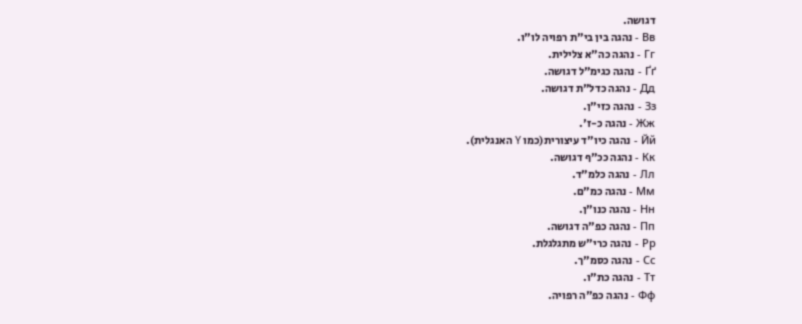דגושה.
Вв - נהגה בין בי"ת רפויה לו"ו.
Гг - נהגה כה"א צלילית.
Ґґ - נהגה כגימ"ל דגושה.
Дд - נהגה כדל"ת דגושה.
Зз - נהגה כזי"ן.
Жж - נהגה כ-ז'.
Йй - נהגה כיו"ד עיצורית(כמו Y האנגלית).
Кк - נהגה ככ"ף דגושה.
Лл - נהגה כלמ"ד.
Мм - נהגה כמ"ם.
Нн - נהגה כנו"ן.
Пп - נהגה כפ"ה דגושה.
Рр - נהגה כרי"ש מתגלגלת.
Сс - נהגה כסמ"ך.
Тт - נהגה כת"ו.
Фф - נהגה כפ"ה רפויה.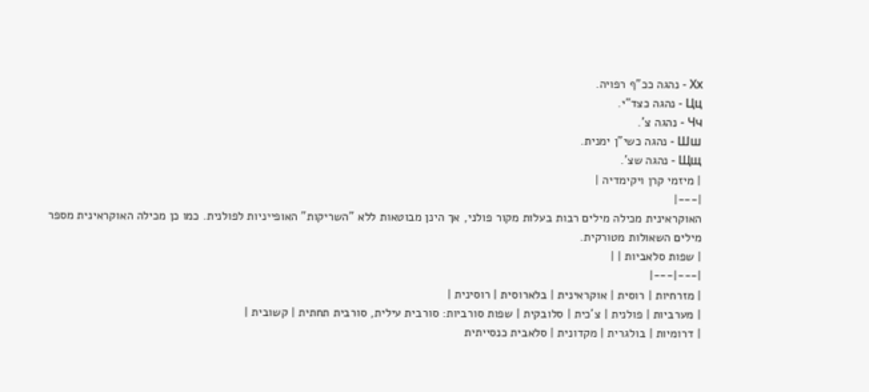Хх - נהגה ככ"ף רפויה.
Цц - נהגה כצד"י.
Чч - נהגה צ'.
Шш - נהגה כשי"ן ימנית.
Щщ - נהגה שצ'.
| מיזמי קרן ויקימדיה |
|---|
האוקראינית מכילה מילים רבות בעלות מקור פולני, אך הינן מבוטאות ללא "השריקות" האופייניות לפולנית. כמו כן מכילה האוקראינית מספר מילים השאולות מטורקית.
| שפות סלאביות | |
|---|---|
| מזרחיות | רוסית | אוקראינית | בלארוסית | רוסינית |
| מערביות | פולנית | צ'כית | סלובקית | שפות סורביות: סורבית עילית, סורבית תחתית | קשובית |
| דרומיות | בולגרית | מקדונית | סלאבית כנסייתית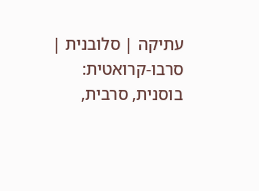עתיקה | סלובנית | סרבו-קרואטית: בוסנית, סרבית,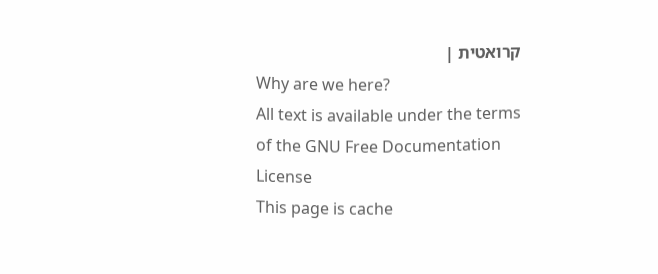קרואטית |
Why are we here?
All text is available under the terms of the GNU Free Documentation License
This page is cache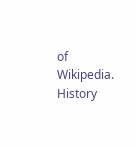of Wikipedia. History